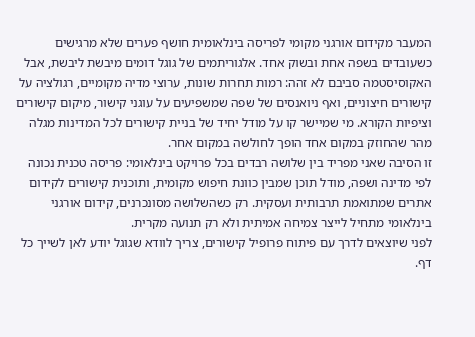המעבר מקידום אורגני מקומי לפריסה בינלאומית חושף פערים שלא מרגישים כשעובדים בשפה אחת ובשוק אחד. אלגוריתמים של גוגל דומים מיבשת ליבשת, אבל האקוסיסטמה סביבם לא זהה: רמות תחרות שונות, ערוצי מדיה מקומיים, רגולציה על קישורים חיצוניים, ואף ניואנסים של שפה שמשפיעים על עוגני קישור, מיקום קישורים וציפיות הקורא. מי שמיישר קו על מודל יחיד של בניית קישורים לכל המדינות מגלה מהר שהחוזק במקום אחד הופך לחולשה במקום אחר.
זו הסיבה שאני מפריד בין שלושה רבדים בכל פרויקט בינלאומי: פריסה טכנית נכונה לפי מדינה ושפה, מודל תוכן שמבין כוונת חיפוש מקומית, ותוכנית קישורים לקידום אתרים שמתואמת תרבותית ועסקית. רק כשהשלושה מסונכרנים, קידום אורגני בינלאומי מתחיל לייצר צמיחה אמיתית ולא רק תנועה מקרית.
לפני שיוצאים לדרך עם פיתוח פרופיל קישורים, צריך לוודא שגוגל יודע לאן לשייך כל דף.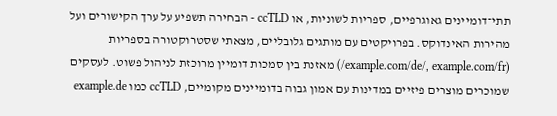תתי־דומיינים גאוגרפיים, ספריות לשוניות, או ccTLD - הבחירה תשפיע על ערך הקישורים ועל מהירות האינדוקס. בפרויקטים עם מותגים גלובליים, מצאתי שסטרוקטורה בספריות (example.com/de/, example.com/fr/) מאזנת בין סמכות דומיין מרוכזת לניהול פשוט. לעסקים שמוכרים מוצרים פיזיים במדינות עם אמון גבוה בדומיינים מקומיים, ccTLD כמו example.de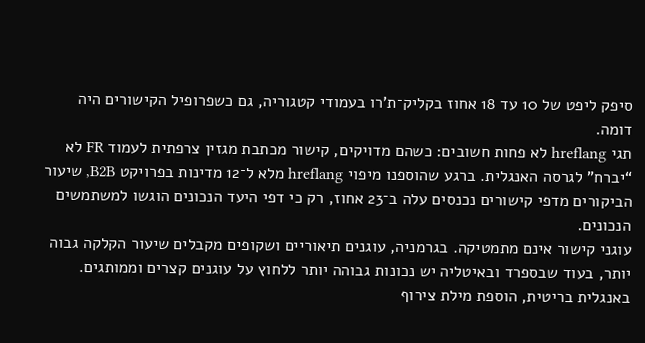סיפק ליפט של 10 עד 18 אחוז בקליק־ת’רו בעמודי קטגוריה, גם כשפרופיל הקישורים היה דומה.
תגי hreflang לא פחות חשובים: כשהם מדויקים, קישור מכתבת מגזין צרפתית לעמוד FR לא “יברח” לגרסה האנגלית. ברגע שהוספנו מיפוי hreflang מלא ל־12 מדינות בפרויקט B2B, שיעור הביקורים מדפי קישורים נכנסים עלה ב־23 אחוז, רק כי דפי היעד הנכונים הוגשו למשתמשים הנכונים.
עוגני קישור אינם מתמטיקה. בגרמניה, עוגנים תיאוריים ושקופים מקבלים שיעור הקלקה גבוה יותר, בעוד שבספרד ובאיטליה יש נכונות גבוהה יותר ללחוץ על עוגנים קצרים וממותגים. באנגלית בריטית, הוספת מילת צירוף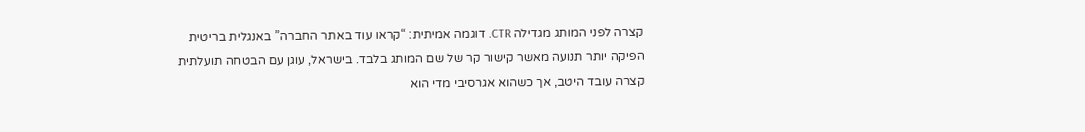קצרה לפני המותג מגדילה CTR. דוגמה אמיתית: “קראו עוד באתר החברה” באנגלית בריטית הפיקה יותר תנועה מאשר קישור קר של שם המותג בלבד. בישראל, עוגן עם הבטחה תועלתית קצרה עובד היטב, אך כשהוא אגרסיבי מדי הוא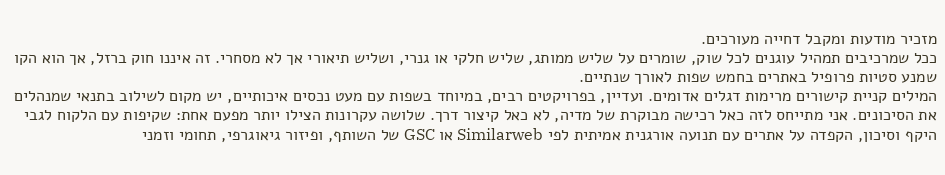מזכיר מודעות ומקבל דחייה מעורכים.
ככל שמרכיבים תמהיל עוגנים לכל שוק, שומרים על שליש ממותג, שליש חלקי או גנרי, ושליש תיאורי אך לא מסחרי. זה איננו חוק ברזל, אך הוא הקו שמנע סטיות פרופיל באתרים בחמש שפות לאורך שנתיים.
המילים קניית קישורים מרימות דגלים אדומים. ועדיין, בפרויקטים רבים, במיוחד בשפות עם מעט נכסים איכותיים, יש מקום לשילוב בתנאי שמנהלים את הסיכונים. אני מתייחס לזה כאל רכישה מבוקרת של מדיה, לא כאל קיצור דרך. שלושה עקרונות הצילו יותר מפעם אחת: שקיפות עם הלקוח לגבי היקף וסיכון, הקפדה על אתרים עם תנועה אורגנית אמיתית לפי Similarweb או GSC של השותף, ופיזור גיאוגרפי, תחומי וזמני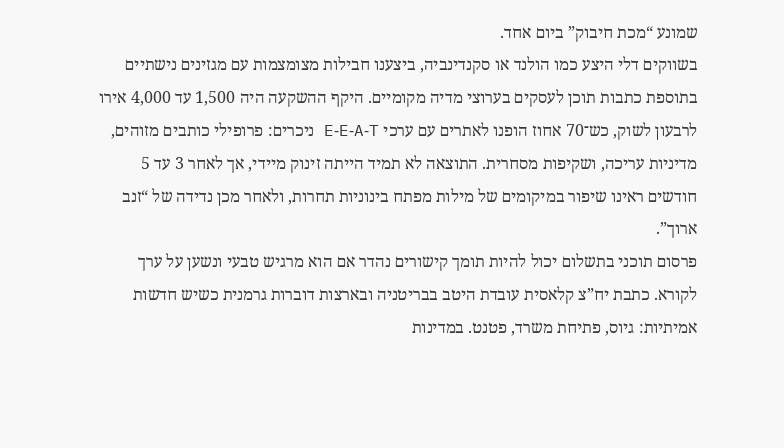שמונע “מכת חיבוק” ביום אחד.
בשווקים דלי היצע כמו הולנד או סקנדינביה, ביצענו חבילות מצומצמות עם מגזינים נישתיים בתוספת כתבות תוכן לעסקים בערוצי מדיה מקומיים. היקף ההשקעה היה 1,500 עד 4,000 אירו לרבעון לשוק, כש־70 אחוז הופנו לאתרים עם ערכי E‑E‑A‑T ניכרים: פרופילי כותבים מזוהים, מדיניות עריכה, ושקיפות מסחרית. התוצאה לא תמיד הייתה זינוק מיידי, אך לאחר 3 עד 5 חודשים ראינו שיפור במיקומים של מילות מפתח בינוניות תחרות, ולאחר מכן נדידה של “זנב ארוך”.
פרסום תוכני בתשלום יכול להיות תומך קישורים נהדר אם הוא מרגיש טבעי ונשען על ערך לקורא. כתבת יח”צ קלאסית עובדת היטב בבריטניה ובארצות דוברות גרמנית כשיש חדשות אמיתיות: גיוס, פתיחת משרד, פטנט. במדינות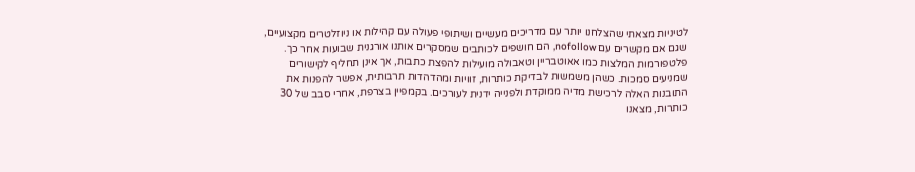לטיניות מצאתי שהצלחנו יותר עם מדריכים מעשיים ושיתופי פעולה עם קהילות או ניוזלטרים מקצועיים, שגם אם מקשרים עם nofollow, הם חושפים לכותבים שמסקרים אותנו אורגנית שבועות אחר כך.
פלטפורמות המלצות כמו אאוטבריין וטאבולה מועילות להפצת כתבות, אך אינן תחליף לקישורים שמניעים סמכות. כשהן משמשות לבדיקת כותרות, זוויות ומהדהדות תרבותית, אפשר להפנות את התובנות האלה לרכישת מדיה ממוקדת ולפנייה ידנית לעורכים. בקמפיין בצרפת, אחרי סבב של 30 כותרות, מצאנו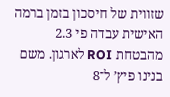שזווית של חיסכון בזמן ברמה האישית עבדה פי 2.3 מהבטחת ROI לארגון. משם בנינו פיץ’ ל־8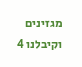מגזינים וקיבלנו 4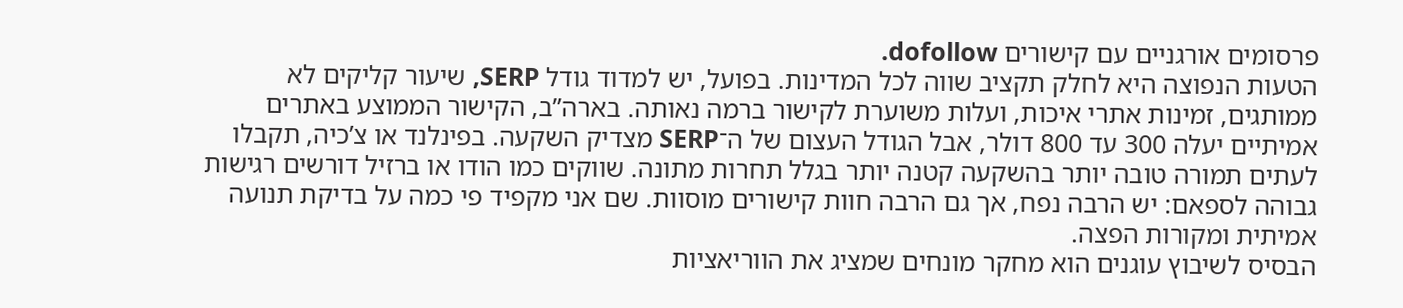פרסומים אורגניים עם קישורים dofollow.
הטעות הנפוצה היא לחלק תקציב שווה לכל המדינות. בפועל, יש למדוד גודל SERP, שיעור קליקים לא ממותגים, זמינות אתרי איכות, ועלות משוערת לקישור ברמה נאותה. בארה”ב, הקישור הממוצע באתרים אמיתיים יעלה 300 עד 800 דולר, אבל הגודל העצום של ה־SERP מצדיק השקעה. בפינלנד או צ’כיה, תקבלו לעתים תמורה טובה יותר בהשקעה קטנה יותר בגלל תחרות מתונה. שווקים כמו הודו או ברזיל דורשים רגישות גבוהה לספאם: יש הרבה נפח, אך גם הרבה חוות קישורים מוסוות. שם אני מקפיד פי כמה על בדיקת תנועה אמיתית ומקורות הפצה.
הבסיס לשיבוץ עוגנים הוא מחקר מונחים שמציג את הווריאציות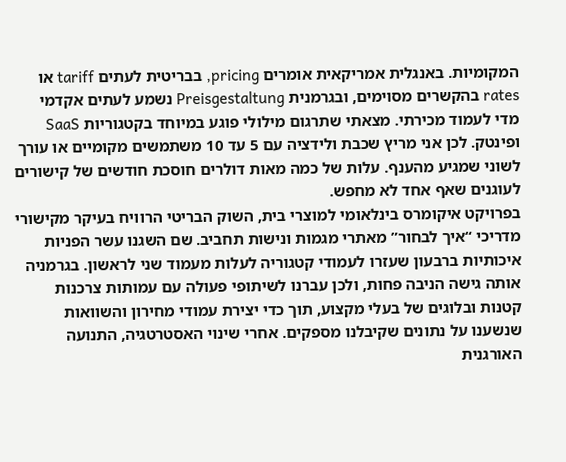המקומיות. באנגלית אמריקאית אומרים pricing, בבריטית לעתים tariff או rates בהקשרים מסוימים, ובגרמנית Preisgestaltung נשמע לעתים אקדמי מדי לעמוד מכירתי. מצאתי שתרגום מילולי פוגע במיוחד בקטגוריות SaaS ופינטק. לכן אני מריץ שכבת ולידציה עם 5 עד 10 משתמשים מקומיים או עורך לשוני שמגיע מהענף. עלות של כמה מאות דולרים חוסכת חודשים של קישורים לעוגנים שאף אחד לא מחפש.
בפרויקט איקומרס בינלאומי למוצרי בית, השוק הבריטי הרוויח בעיקר מקישורי מדריכי “איך לבחור” מאתרי מגמות ונישות תחביב. שם השגנו עשר הפניות איכותיות ברבעון שעזרו לעמודי קטגוריה לעלות מעמוד שני לראשון. בגרמניה אותה גישה הניבה פחות, ולכן עברנו לשיתופי פעולה עם עמותות צרכנות קטנות ובלוגים של בעלי מקצוע, תוך כדי יצירת עמודי מחירון והשוואות שנשענו על נתונים שקיבלנו מספקים. אחרי שינוי האסטרטגיה, התנועה האורגנית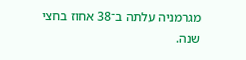מגרמניה עלתה ב־38 אחוז בחצי שנה.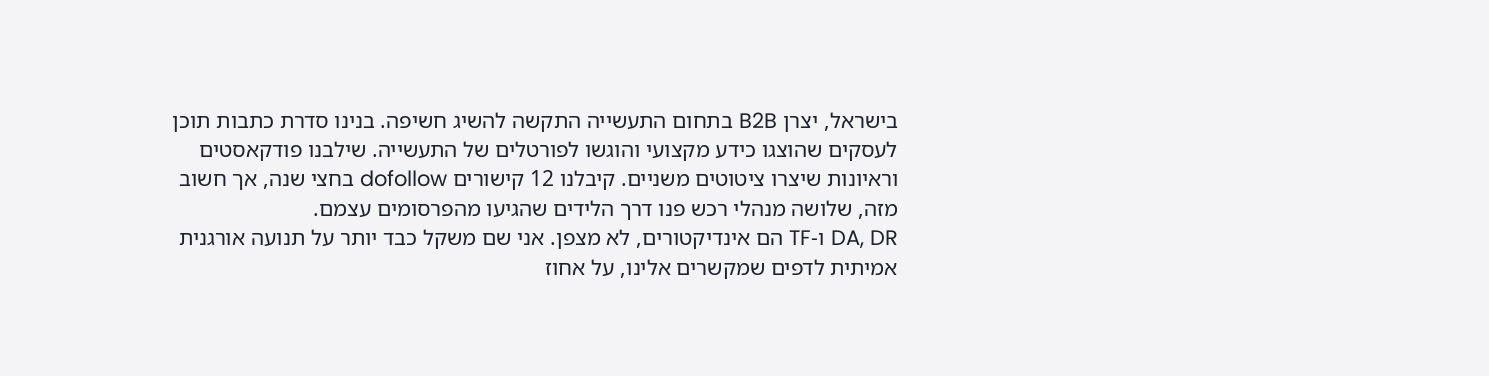בישראל, יצרן B2B בתחום התעשייה התקשה להשיג חשיפה. בנינו סדרת כתבות תוכן לעסקים שהוצגו כידע מקצועי והוגשו לפורטלים של התעשייה. שילבנו פודקאסטים וראיונות שיצרו ציטוטים משניים. קיבלנו 12 קישורים dofollow בחצי שנה, אך חשוב מזה, שלושה מנהלי רכש פנו דרך הלידים שהגיעו מהפרסומים עצמם.
DA, DR ו‑TF הם אינדיקטורים, לא מצפן. אני שם משקל כבד יותר על תנועה אורגנית אמיתית לדפים שמקשרים אלינו, על אחוז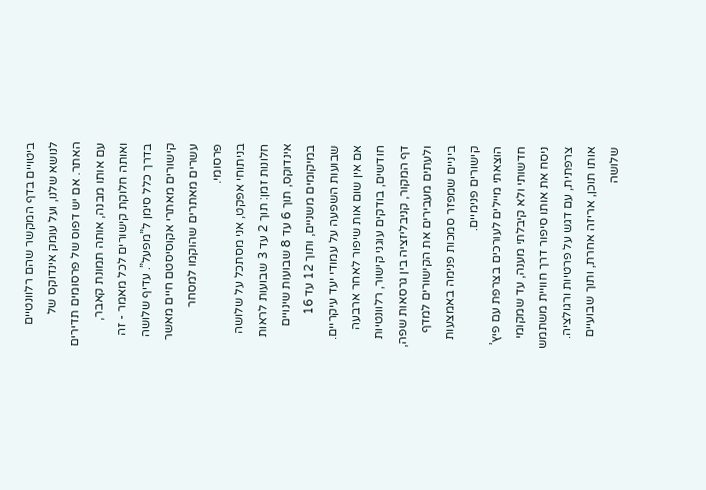ביטויים בדף המקשר שהם רלוונטיים לנושא שלנו, ועל עומק אינדוקס של האתר. אם יש דפוס של פרסומים תדירים עם אותו מבנה, אותה תמונת קאבר, ואותה חלוקת קישורים לכל מאמר - זה בדרך כלל סימן ל”מפעל”. עדיף שלושה קישורים מאתרי אקוסיסטם חיים מאשר עשרים מאתרים שהוקמו למסחר פרסומי.
בניתוחי אפקט, אני מסתכל על שלושה חלונות זמן: תוך 2 עד 3 שבועות לראות אינדוקס, תוך 6 עד 8 שבועות שינויים במיקומים משניים, ותוך 12 עד 16 שבועות השפעה על עמודי יעד עיקריים. אם אין שום אות שיפור לאחר ארבעה חודשים, בודקים עוגני קישור, רלוונטיות דף המקור, קניבליזציה בין גרסאות שפה, ולעתים מעבירים את הקישורים למדף ביניים שמפזר סמכות פנימה באמצעות קישורים פנימיים.
הוצאתי מיילים לעורכים בצרפת עם פיץ’ חדשותי ולא קיבלתי מענה, עד שמקומי ניסח את אותו סיפור דרך חוויית משתמש צרפתית, עם דגש על פרטיות ורגולציה. אותו תוכן, אריזה אחרת, ותוך שבועיים שלושה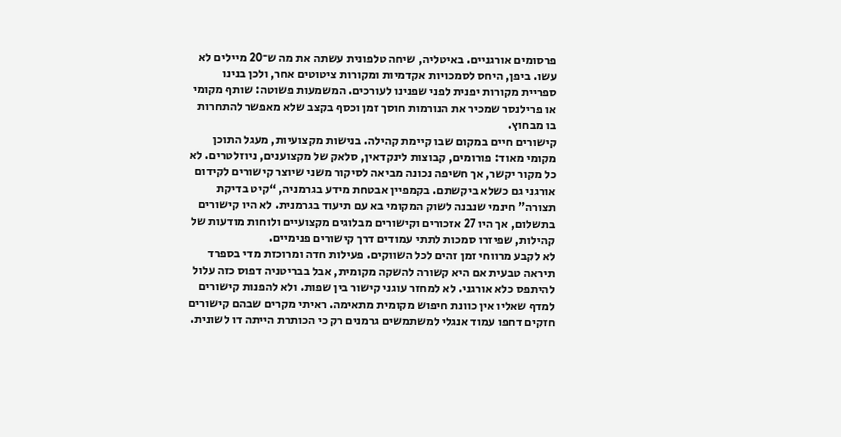פרסומים אורגניים. באיטליה, שיחה טלפונית עשתה את מה ש־20 מיילים לא עשו. ביפן, היחס לסמכויות אקדמיות ומקורות ציטוטים אחר, ולכן בנינו ספריית מקורות יפנית לפני שפנינו לעורכים. המשמעות פשוטה: שותף מקומי או פרילנסר שמכיר את הנורמות חוסך זמן וכסף בקצב שלא מאפשר להתחרות בו מבחוץ.
קישורים חיים במקום שבו קיימת קהילה. בנישות מקצועיות, מעגל התוכן מקומי מאוד: פורומים, קבוצות לינקדאין, סלאק של מקצוענים, ניוזלטרים. לא כל מקור יקשר, אך חשיפה נכונה מביאה לסיקור משני שיוצר קישורים לקידום אורגני גם כשלא ביקשתם. בקמפיין אבטחת מידע בגרמניה, “קיט בדיקת תצורה” חינמי שנבנה לשוק המקומי בא עם תיעוד בגרמנית. לא היו קישורים בתשלום, אך היו 27 אזכורים וקישורים מבלוגים מקצועיים ולוחות מודעות של קהילות, שפיזרו סמכות לתתי עמודים דרך קישורים פנימיים.
לא לקבע מרווחי זמן זהים לכל השווקים. פעילות חדה ומרוכזת מדי בספרד תיראה טבעית אם היא קשורה להשקה מקומית, אבל בבריטניה דפוס כזה עלול להיתפס כלא אורגני. לא למחזר עוגני קישור בין שפות. ולא להפנות קישורים למדף שאליו אין כוונת חיפוש מקומית מתאימה. ראיתי מקרים שבהם קישורים חזקים דחפו עמוד אנגלי למשתמשים גרמנים רק כי הכותרת הייתה דו לשונית.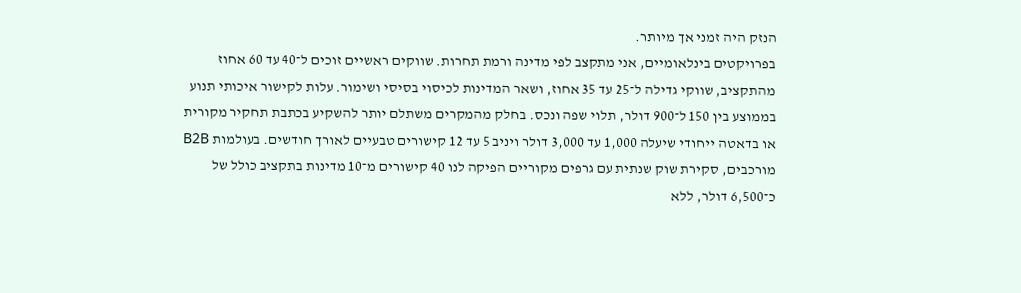הנזק היה זמני אך מיותר.
בפרויקטים בינלאומיים, אני מתקצב לפי מדינה ורמת תחרות. שווקים ראשיים זוכים ל־40 עד 60 אחוז מהתקציב, שווקי גדילה ל־25 עד 35 אחוז, ושאר המדינות לכיסוי בסיסי ושימור. עלות לקישור איכותי תנוע בממוצע בין 150 ל־900 דולר, תלוי שפה ונכס. בחלק מהמקרים משתלם יותר להשקיע בכתבת תחקיר מקורית או בדאטה ייחודי שיעלה 1,000 עד 3,000 דולר ויניב 5 עד 12 קישורים טבעיים לאורך חודשים. בעולמות B2B מורכבים, סקירת שוק שנתית עם גרפים מקוריים הפיקה לנו 40 קישורים מ־10 מדינות בתקציב כולל של כ־6,500 דולר, ללא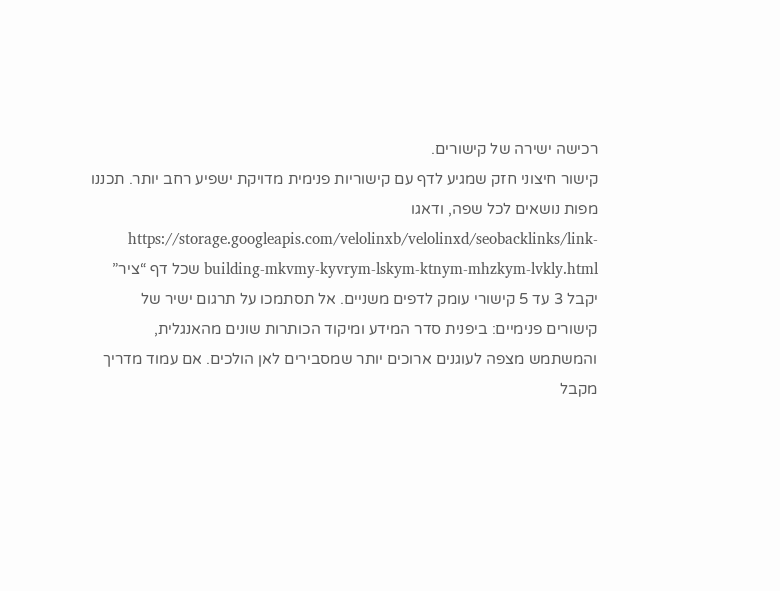רכישה ישירה של קישורים.
קישור חיצוני חזק שמגיע לדף עם קישוריות פנימית מדויקת ישפיע רחב יותר. תכננו מפות נושאים לכל שפה, ודאגו https://storage.googleapis.com/velolinxb/velolinxd/seobacklinks/link-building-mkvmy-kyvrym-lskym-ktnym-mhzkym-lvkly.html שכל דף “ציר” יקבל 3 עד 5 קישורי עומק לדפים משניים. אל תסתמכו על תרגום ישיר של קישורים פנימיים: ביפנית סדר המידע ומיקוד הכותרות שונים מהאנגלית, והמשתמש מצפה לעוגנים ארוכים יותר שמסבירים לאן הולכים. אם עמוד מדריך מקבל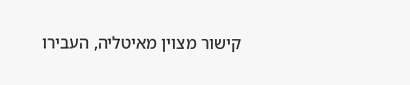קישור מצוין מאיטליה, העבירו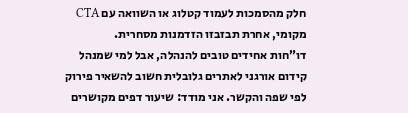חלק מהסמכות לעמוד קטלוג או השוואה עם CTA מקומי, אחרת תבזבזו הזדמנות מסחרית.
דו”חות אחידים טובים להנהלה, אבל למי שמנהל קידום אורגני לאתרים גלובלית חשוב להשאיר פירוק לפי שפה והקשר. אני מודד: שיעור דפים מקושרים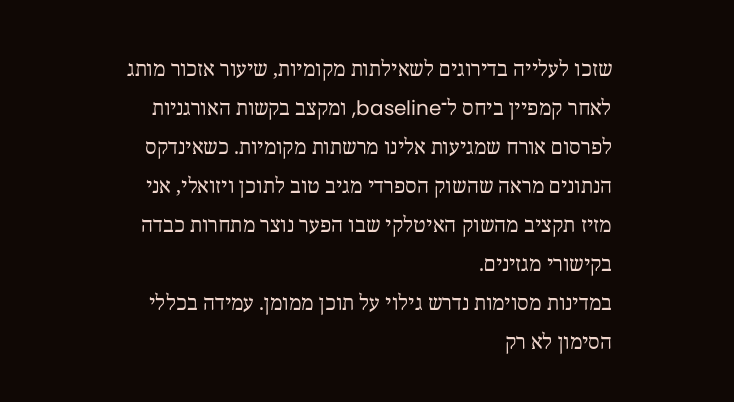שזכו לעלייה בדירוגים לשאילתות מקומיות, שיעור אזכור מותג לאחר קמפיין ביחס ל־baseline, ומקצב בקשות האורגניות לפרסום אורח שמגיעות אלינו מרשתות מקומיות. כשאינדקס הנתונים מראה שהשוק הספרדי מגיב טוב לתוכן ויזואלי, אני מזיז תקציב מהשוק האיטלקי שבו הפער נוצר מתחרות כבדה בקישורי מגזינים.
במדינות מסוימות נדרש גילוי על תוכן ממומן. עמידה בכללי הסימון לא רק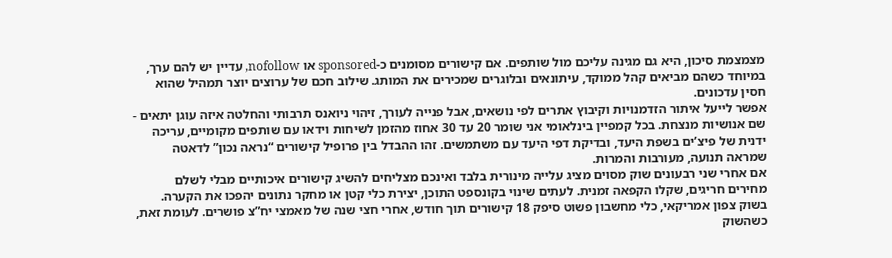מצמצמת סיכון, היא גם מגינה עליכם מול שותפים. אם קישורים מסומנים כ‑sponsored או nofollow, עדיין יש להם ערך, במיוחד כשהם מביאים קהל ממוקד, עיתונאים ובלוגרים שמכירים את המותג. שילוב חכם של ערוצים יוצר תמהיל שהוא חסין עדכונים.
אפשר לייעל איתור הזדמנויות וקיבוץ אתרים לפי נושאים, אבל פנייה לעורך, זיהוי ניואנס תרבותי והחלטה איזה עוגן יתאים - שם אנושיות מנצחת. בכל קמפיין בינלאומי אני שומר 20 עד 30 אחוז מהזמן לשיחות וידאו עם שותפים מקומיים, עריכה ידנית של פיצ’ים בשפת היעד, ובדיקת דפי היעד עם משתמשים. זהו ההבדל בין פרופיל קישורים “נראה נכון” לדאטה שמראה תנועה, מעורבות והמרות.
אם אחרי שני רבעונים שוק מסוים מציג עלייה מינורית בלבד ואינכם מצליחים להשיג קישורים איכותיים מבלי לשלם מחירים חריגים, שקלו הקפאה זמנית. לעתים שינוי בקונספט התוכן, יצירת כלי קטן או מחקר נתונים יהפכו את הקערה. בשוק צפון אמריקאי, כלי מחשבון פשוט סיפק 18 קישורים תוך חודש, אחרי חצי שנה של מאמצי יח”צ פושרים. לעומת זאת, כשהשוק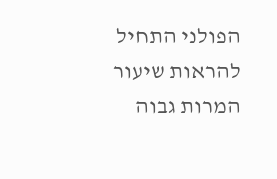הפולני התחיל להראות שיעור המרות גבוה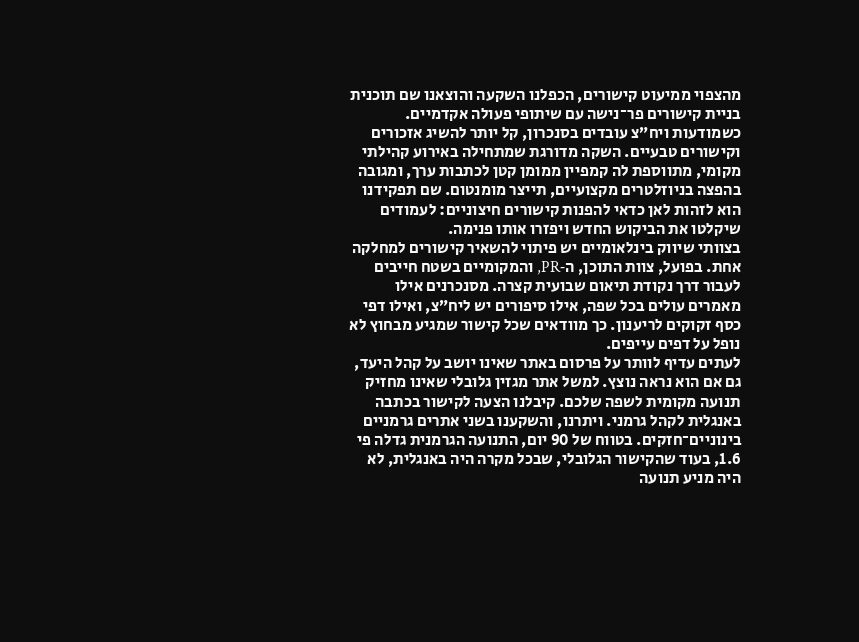מהצפוי ממיעוט קישורים, הכפלנו השקעה והוצאנו שם תוכנית בניית קישורים פר־נישה עם שיתופי פעולה אקדמיים.
כשמודעות ויח”צ עובדים בסנכרון, קל יותר להשיג אזכורים וקישורים טבעיים. השקה מדורגת שמתחילה באירוע קהילתי מקומי, מתווספת לה קמפיין ממומן קטן לכתבות ערך, ומגובה בהפצה בניוזלטרים מקצועיים, תייצר מומנטום. שם תפקידנו הוא לזהות לאן כדאי להפנות קישורים חיצוניים: לעמודים שיקלטו את הביקוש החדש ויפזרו אותו פנימה.
בצוותי שיווק בינלאומיים יש פיתוי להשאיר קישורים למחלקה אחת. בפועל, צוות התוכן, ה‑PR, והמקומיים בשטח חייבים לעבור דרך נקודת תיאום שבועית קצרה. מסנכרנים אילו מאמרים עולים בכל שפה, אילו סיפורים יש ליח”צ, ואילו דפי כסף זקוקים לריענון. כך מוודאים שכל קישור שמגיע מבחוץ לא נופל על דפים עייפים.
לעתים עדיף לוותר על פרסום באתר שאינו יושב על קהל היעד, גם אם הוא נראה נוצץ. למשל אתר מגזין גלובלי שאינו מחזיק תנועה מקומית לשפה שלכם. קיבלנו הצעה לקישור בכתבה באנגלית לקהל גרמני. ויתרנו, והשקענו בשני אתרים גרמניים בינוניים־חזקים. בטווח של 90 יום, התנועה הגרמנית גדלה פי 1.6, בעוד שהקישור הגלובלי, שבכל מקרה היה באנגלית, לא היה מניע תנועה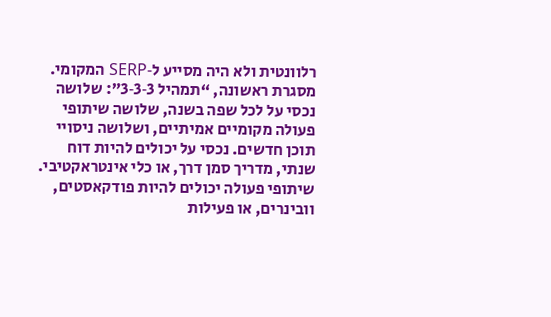רלוונטית ולא היה מסייע ל‑SERP המקומי.
מסגרת ראשונה, “תמהיל 3‑3‑3”: שלושה נכסי על לכל שפה בשנה, שלושה שיתופי פעולה מקומיים אמיתיים, ושלושה ניסויי תוכן חדשים. נכסי על יכולים להיות דוח שנתי, מדריך סמן דרך, או כלי אינטראקטיבי. שיתופי פעולה יכולים להיות פודקאסטים, וובינרים, או פעילות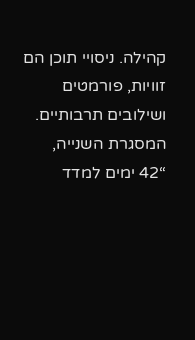קהילה. ניסויי תוכן הם זוויות, פורמטים ושילובים תרבותיים. המסגרת השנייה, “42 ימים למדד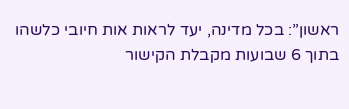ראשון”: בכל מדינה, יעד לראות אות חיובי כלשהו בתוך 6 שבועות מקבלת הקישור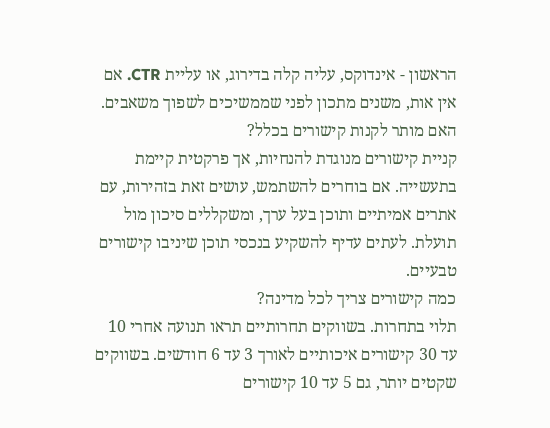הראשון - אינדוקס, עליה קלה בדירוג, או עליית CTR. אם אין אות, משנים מתכון לפני שממשיכים לשפוך משאבים.
האם מותר לקנות קישורים בכלל?
קניית קישורים מנוגדת להנחיות, אך פרקטית קיימת בתעשייה. אם בוחרים להשתמש, עושים זאת בזהירות, עם אתרים אמיתיים ותוכן בעל ערך, ומשקללים סיכון מול תועלת. לעתים עדיף להשקיע בנכסי תוכן שיניבו קישורים טבעיים.
כמה קישורים צריך לכל מדינה?
תלוי בתחרות. בשווקים תחרותיים תראו תנועה אחרי 10 עד 30 קישורים איכותיים לאורך 3 עד 6 חודשים. בשווקים שקטים יותר, גם 5 עד 10 קישורים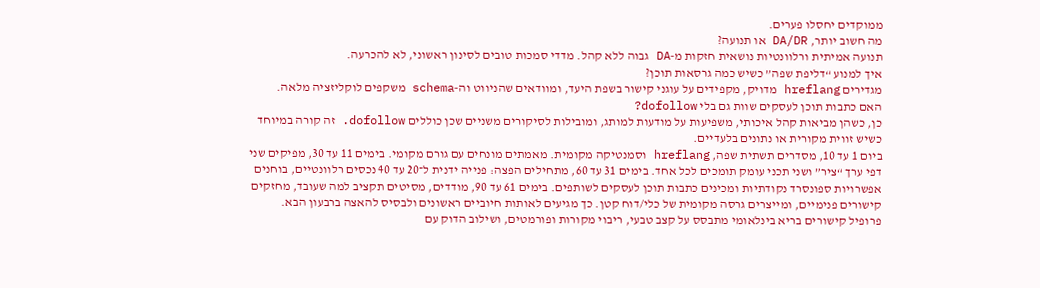ממוקדים יחסלו פערים.
מה חשוב יותר, DA/DR או תנועה?
תנועה אמיתית ורלוונטיות נושאית חזקות מ‑DA גבוה ללא קהל. מדדי סמכות טובים לסינון ראשוני, לא להכרעה.
איך למנוע “דליפת שפה” כשיש כמה גרסאות תוכן?
מגדירים hreflang מדויק, מקפידים על עוגני קישור בשפת היעד, ומוודאים שהניווט וה‑schema משקפים לוקליזציה מלאה.
האם כתבות תוכן לעסקים שוות גם בלי dofollow?
כן, כשהן מביאות קהל איכותי, משפיעות על מודעות למותג, ומובילות לסיקורים משניים שכן כוללים dofollow. זה קורה במיוחד כשיש זווית מקורית או נתונים בלעדיים.
ביום 1 עד 10, מסדרים תשתית שפה, hreflang וסמנטיקה מקומית. מאמתים מונחים עם גורם מקומי. בימים 11 עד 30, מפיקים שני דפי ערך “ציר” ושני תכני עומק תומכים לכל אחד. בימים 31 עד 60, מתחילים הפצה: פנייה ידנית ל־20 עד 40 נכסים רלוונטיים, בוחנים אפשרויות ספונסרד נקודתיות ומכינים כתבות תוכן לעסקים לשותפים. בימים 61 עד 90, מודדים, מסיטים תקציב למה שעובד, מחזקים קישורים פנימיים, ומייצרים גרסה מקומית של כלי/דוח קטן. כך מגיעים לאותות חיוביים ראשונים ולבסיס להאצה ברבעון הבא.
פרופיל קישורים בריא בינלאומי מתבסס על קצב טבעי, ריבוי מקורות ופורמטים, ושילוב הדוק עם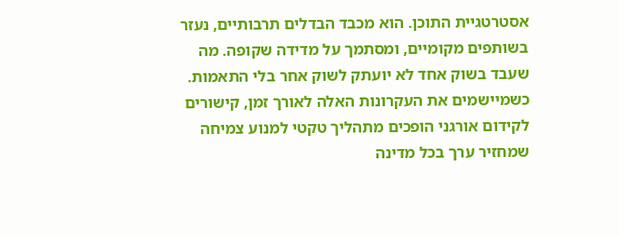אסטרטגיית התוכן. הוא מכבד הבדלים תרבותיים, נעזר בשותפים מקומיים, ומסתמך על מדידה שקופה. מה שעבד בשוק אחד לא יועתק לשוק אחר בלי התאמות. כשמיישמים את העקרונות האלה לאורך זמן, קישורים לקידום אורגני הופכים מתהליך טקטי למנוע צמיחה שמחזיר ערך בכל מדינה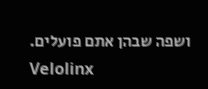ושפה שבהן אתם פועלים.
Velolinx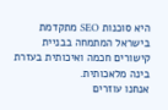היא סוכנות SEO מתקדמת בישראל המתמחה בבניית קישורים חכמה ואיכותית בעזרת בינה מלאכותית.
אנחנו עוזרים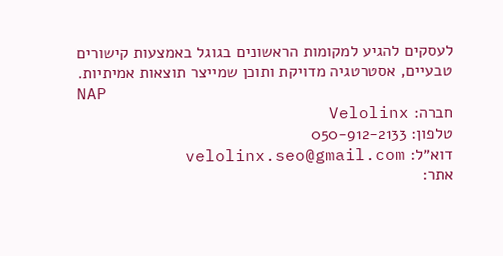לעסקים להגיע למקומות הראשונים בגוגל באמצעות קישורים טבעיים, אסטרטגיה מדויקת ותוכן שמייצר תוצאות אמיתיות.
NAP
חברה: Velolinx
טלפון: 050-912-2133
דוא״ל: velolinx.seo@gmail.com
אתר: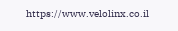https://www.velolinx.co.il